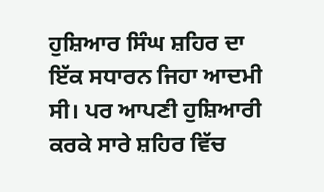ਹੁਸ਼ਿਆਰ ਸਿੰਘ ਸ਼ਹਿਰ ਦਾ ਇੱਕ ਸਧਾਰਨ ਜਿਹਾ ਆਦਮੀ ਸੀ। ਪਰ ਆਪਣੀ ਹੁਸ਼ਿਆਰੀ ਕਰਕੇ ਸਾਰੇ ਸ਼ਹਿਰ ਵਿੱਚ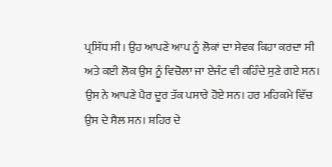ਪ੍ਰਸਿੱਧ ਸੀ। ਉਹ ਆਪਣੇ ਆਪ ਨੂੰ ਲੋਕਾਂ ਦਾ ਸੇਵਕ ਕਿਹਾ ਕਰਦਾ ਸੀ ਅਤੇ ਕਈ ਲੋਕ ਉਸ ਨੂੰ ਵਿਚੋਲਾ ਜਾ ਏਜੰਟ ਵੀ ਕਹਿੰਦੇ ਸੁਣੇ ਗਏ ਸਨ।
ਉਸ ਨੇ ਆਪਣੇ ਪੈਰ ਦੂਰ ਤੱਕ ਪਸਾਰੇ ਹੋਏ ਸਨ। ਹਰ ਮਹਿਕਮੇ ਵਿੱਚ ਉਸ ਦੇ ਸੈਲ ਸਨ। ਸ਼ਹਿਰ ਦੇ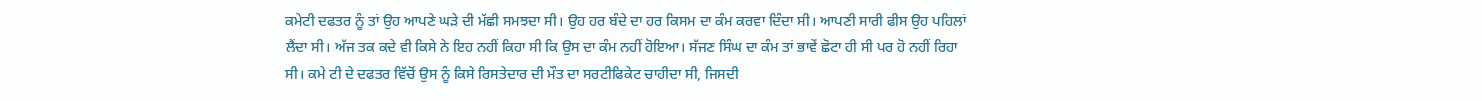ਕਮੇਟੀ ਦਫਤਰ ਨੂੰ ਤਾਂ ਉਹ ਆਪਣੇ ਘੜੇ ਦੀ ਮੱਛੀ ਸਮਝਦਾ ਸੀ। ਉਹ ਹਰ ਬੰਦੇ ਦਾ ਹਰ ਕਿਸਮ ਦਾ ਕੰਮ ਕਰਵਾ ਦਿੰਦਾ ਸੀ। ਆਪਣੀ ਸਾਰੀ ਫੀਸ ਉਹ ਪਹਿਲਾਂ ਲੈਂਦਾ ਸੀ। ਅੱਜ ਤਕ ਕਦੇ ਵੀ ਕਿਸੇ ਨੇ ਇਹ ਨਹੀਂ ਕਿਹਾ ਸੀ ਕਿ ਉਸ ਦਾ ਕੰਮ ਨਹੀਂ ਹੋਇਆ। ਸੱਜਣ ਸਿੰਘ ਦਾ ਕੰਮ ਤਾਂ ਭਾਵੇਂ ਛੋਟਾ ਹੀ ਸੀ ਪਰ ਹੋ ਨਹੀਂ ਰਿਹਾ ਸੀ। ਕਮੇ ਟੀ ਦੇ ਦਫਤਰ ਵਿੱਚੋਂ ਉਸ ਨੂੰ ਕਿਸੇ ਰਿਸਤੇਦਾਰ ਦੀ ਮੌਤ ਦਾ ਸਰਟੀਫਿਕੇਟ ਚਾਹੀਦਾ ਸੀ, ਜਿਸਦੀ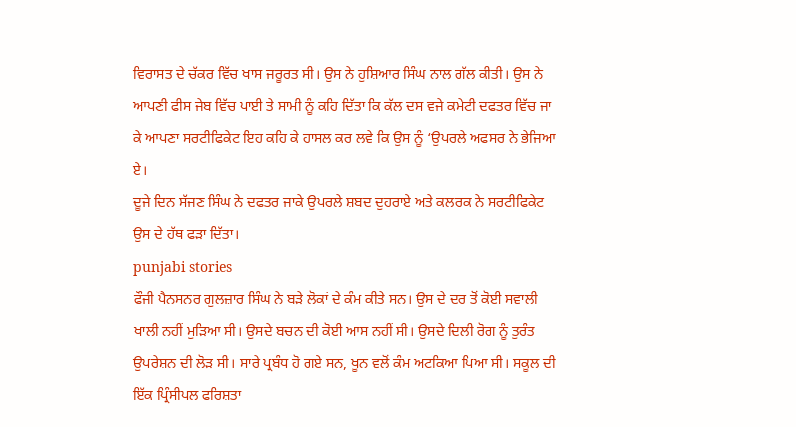ਵਿਰਾਸਤ ਦੇ ਚੱਕਰ ਵਿੱਚ ਖਾਸ ਜਰੂਰਤ ਸੀ। ਉਸ ਨੇ ਹੁਸ਼ਿਆਰ ਸਿੰਘ ਨਾਲ ਗੱਲ ਕੀਤੀ। ਉਸ ਨੇ ਆਪਣੀ ਫੀਸ ਜੇਬ ਵਿੱਚ ਪਾਈ ਤੇ ਸਾਮੀ ਨੂੰ ਕਹਿ ਦਿੱਤਾ ਕਿ ਕੱਲ ਦਸ ਵਜੇ ਕਮੇਟੀ ਦਫਤਰ ਵਿੱਚ ਜਾ ਕੇ ਆਪਣਾ ਸਰਟੀਫਿਕੇਟ ਇਹ ਕਹਿ ਕੇ ਹਾਸਲ ਕਰ ਲਵੇ ਕਿ ਉਸ ਨੂੰ ‘ਉਪਰਲੇ ਅਫਸਰ ਨੇ ਭੇਜਿਆ ਏ।
ਦੂਜੇ ਦਿਨ ਸੱਜਣ ਸਿੰਘ ਨੇ ਦਫਤਰ ਜਾਕੇ ਉਪਰਲੇ ਸ਼ਬਦ ਦੁਹਰਾਏ ਅਤੇ ਕਲਰਕ ਨੇ ਸਰਟੀਫਿਕੇਟ ਉਸ ਦੇ ਹੱਥ ਫੜਾ ਦਿੱਤਾ।
punjabi stories
ਫੌਜੀ ਪੈਨਸਨਰ ਗੁਲਜ਼ਾਰ ਸਿੰਘ ਨੇ ਬੜੇ ਲੋਕਾਂ ਦੇ ਕੰਮ ਕੀਤੇ ਸਨ। ਉਸ ਦੇ ਦਰ ਤੋਂ ਕੋਈ ਸਵਾਲੀ ਖਾਲੀ ਨਹੀਂ ਮੁੜਿਆ ਸੀ। ਉਸਦੇ ਬਚਨ ਦੀ ਕੋਈ ਆਸ ਨਹੀਂ ਸੀ। ਉਸਦੇ ਦਿਲੀ ਰੋਗ ਨੂੰ ਤੁਰੰਤ ਉਪਰੇਸ਼ਨ ਦੀ ਲੋੜ ਸੀ। ਸਾਰੇ ਪ੍ਰਬੰਧ ਹੋ ਗਏ ਸਨ, ਖੂਨ ਵਲੋਂ ਕੰਮ ਅਟਕਿਆ ਪਿਆ ਸੀ। ਸਕੂਲ ਦੀ ਇੱਕ ਪ੍ਰਿੰਸੀਪਲ ਫਰਿਸ਼ਤਾ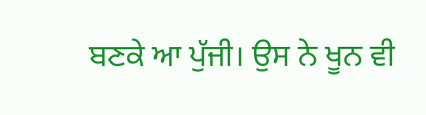ਬਣਕੇ ਆ ਪੁੱਜੀ। ਉਸ ਨੇ ਖੂਨ ਵੀ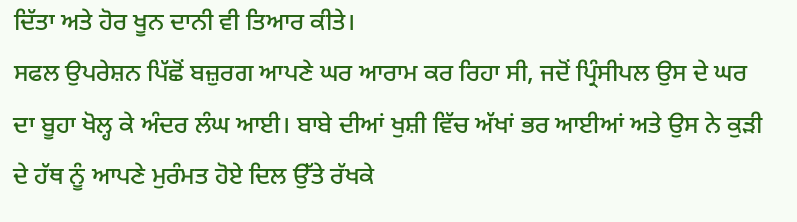ਦਿੱਤਾ ਅਤੇ ਹੋਰ ਖੂਨ ਦਾਨੀ ਵੀ ਤਿਆਰ ਕੀਤੇ।
ਸਫਲ ਉਪਰੇਸ਼ਨ ਪਿੱਛੋਂ ਬਜ਼ੁਰਗ ਆਪਣੇ ਘਰ ਆਰਾਮ ਕਰ ਰਿਹਾ ਸੀ, ਜਦੋਂ ਪ੍ਰਿੰਸੀਪਲ ਉਸ ਦੇ ਘਰ ਦਾ ਬੂਹਾ ਖੋਲ੍ਹ ਕੇ ਅੰਦਰ ਲੰਘ ਆਈ। ਬਾਬੇ ਦੀਆਂ ਖੁਸ਼ੀ ਵਿੱਚ ਅੱਖਾਂ ਭਰ ਆਈਆਂ ਅਤੇ ਉਸ ਨੇ ਕੁੜੀ ਦੇ ਹੱਥ ਨੂੰ ਆਪਣੇ ਮੁਰੰਮਤ ਹੋਏ ਦਿਲ ਉੱਤੇ ਰੱਖਕੇ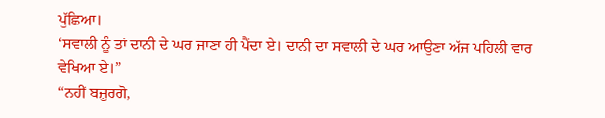ਪੁੱਛਿਆ।
‘ਸਵਾਲੀ ਨੂੰ ਤਾਂ ਦਾਨੀ ਦੇ ਘਰ ਜਾਣਾ ਹੀ ਪੈਂਦਾ ਏ। ਦਾਨੀ ਦਾ ਸਵਾਲੀ ਦੇ ਘਰ ਆਉਣਾ ਅੱਜ ਪਹਿਲੀ ਵਾਰ ਵੇਖਿਆ ਏ।”
“ਨਹੀਂ ਬਜ਼ੁਰਗੋ,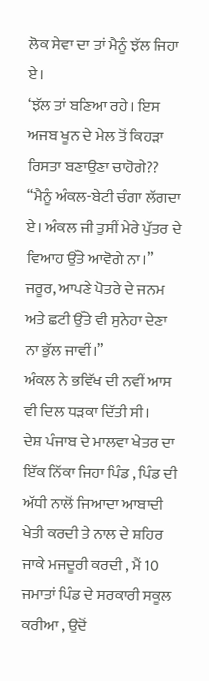ਲੋਕ ਸੇਵਾ ਦਾ ਤਾਂ ਮੈਨੂੰ ਝੱਲ ਜਿਹਾ ਏ।
‘ਝੱਲ ਤਾਂ ਬਣਿਆ ਰਹੇ। ਇਸ ਅਜਬ ਖੂਨ ਦੇ ਮੇਲ ਤੋਂ ਕਿਹੜਾ ਰਿਸਤਾ ਬਣਾਉਣਾ ਚਾਹੋਗੇ??
“ਮੈਨੂੰ ਅੰਕਲ-ਬੇਟੀ ਚੰਗਾ ਲੱਗਦਾ ਏ। ਅੰਕਲ ਜੀ ਤੁਸੀਂ ਮੇਰੇ ਪੁੱਤਰ ਦੇ ਵਿਆਹ ਉੱਤੇ ਆਵੋਗੇ ਨਾ।”
ਜਰੂਰ, ਆਪਣੇ ਪੋਤਰੇ ਦੇ ਜਨਮ ਅਤੇ ਛਟੀ ਉੱਤੇ ਵੀ ਸੁਨੇਹਾ ਦੇਣਾ ਨਾ ਭੁੱਲ ਜਾਵੀਂ।”
ਅੰਕਲ ਨੇ ਭਵਿੱਖ ਦੀ ਨਵੀਂ ਆਸ ਵੀ ਦਿਲ ਧੜਕਾ ਦਿੱਤੀ ਸੀ।
ਦੇਸ਼ ਪੰਜਾਬ ਦੇ ਮਾਲਵਾ ਖੇਤਰ ਦਾ ਇੱਕ ਨਿੱਕਾ ਜਿਹਾ ਪਿੰਡ , ਪਿੰਡ ਦੀ ਅੱਧੀ ਨਾਲੋਂ ਜਿਆਦਾ ਆਬਾਦੀ ਖੇਤੀ ਕਰਦੀ ਤੇ ਨਾਲ ਦੇ ਸ਼ਹਿਰ ਜਾਕੇ ਮਜਦੂਰੀ ਕਰਦੀ , ਮੈਂ 10 ਜਮਾਤਾਂ ਪਿੰਡ ਦੇ ਸਰਕਾਰੀ ਸਕੂਲ ਕਰੀਆ , ਉਦੋਂ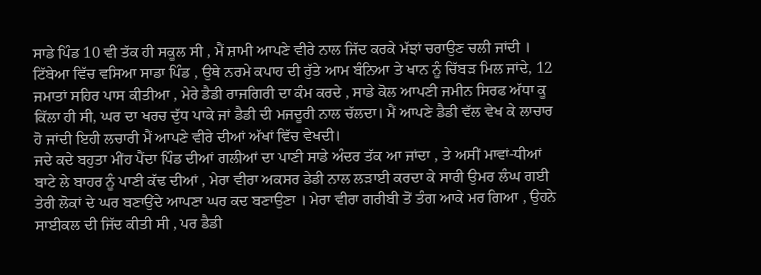ਸਾਡੇ ਪਿੰਡ 10 ਵੀ ਤੱਕ ਹੀ ਸਕੂਲ ਸੀ , ਮੈਂ ਸ਼ਾਮੀ ਆਪਣੇ ਵੀਰੇ ਨਾਲ ਜਿੱਦ ਕਰਕੇ ਮੱਝਾਂ ਚਰਾਉਣ ਚਲੀ ਜਾਂਦੀ । ਟਿੱਬੇਆ ਵਿੱਚ ਵਸਿਆ ਸਾਡਾ ਪਿੰਡ , ਉਥੇ ਨਰਮੇ ਕਪਾਹ ਦੀ ਰੁੱਤੇ ਆਮ ਬੰਨਿਆ ਤੇ ਖਾਨ ਨੂੰ ਚਿੱਬੜ ਮਿਲ ਜਾਂਦੇ, 12 ਜਮਾਤਾਂ ਸਹਿਰ ਪਾਸ ਕੀਤੀਆ , ਮੇਰੇ ਡੈਡੀ ਰਾਜਗਿਰੀ ਦਾ ਕੰਮ ਕਰਦੇ , ਸਾਡੇ ਕੋਲ ਆਪਣੀ ਜਮੀਨ ਸਿਰਫ ਅੱਧਾ ਕੂ ਕਿੱਲਾ ਹੀ ਸੀ, ਘਰ ਦਾ ਖਰਚ ਦੁੱਧ ਪਾਕੇ ਜਾਂ ਡੈਡੀ ਦੀ ਮਜਦੂਰੀ ਨਾਲ ਚੱਲਦਾ। ਮੈਂ ਆਪਣੇ ਡੈਡੀ ਵੱਲ ਵੇਖ ਕੇ ਲਾਚਾਰ ਹੋ ਜਾਂਦੀ ਇਹੀ ਲਚਾਰੀ ਮੈਂ ਆਪਣੇ ਵੀਰੇ ਦੀਆਂ ਅੱਖਾਂ ਵਿੱਚ ਵੇਖਦੀ।
ਜਦੇ ਕਦੇ ਬਹੁਤਾ ਮੀਂਹ ਪੈਂਦਾ ਪਿੰਡ ਦੀਆਂ ਗਲੀਆਂ ਦਾ ਪਾਣੀ ਸਾਡੇ ਅੰਦਰ ਤੱਕ ਆ ਜਾਂਦਾ , ਤੇ ਅਸੀਂ ਮਾਵਾਂ-ਧੀਆਂ ਬਾਟੇ ਲੇ ਬਾਹਰ ਨੂੰ ਪਾਣੀ ਕੱਢ ਦੀਆਂ , ਮੇਰਾ ਵੀਰਾ ਅਕਸਰ ਡੇਡੀ ਨਾਲ ਲੜਾਈ ਕਰਦਾ ਕੇ ਸਾਰੀ ਉਮਰ ਲੰਘ ਗਈ ਤੇਰੀ ਲੋਕਾਂ ਦੇ ਘਰ ਬਣਾਉਂਦੇ ਆਪਣਾ ਘਰ ਕਦ ਬਣਾਉਣਾ । ਮੇਰਾ ਵੀਰਾ ਗਰੀਬੀ ਤੋਂ ਤੰਗ ਆਕੇ ਮਰ ਗਿਆ , ਉਹਨੇ ਸਾਈਕਲ ਦੀ ਜਿੱਦ ਕੀਤੀ ਸੀ , ਪਰ ਡੈਡੀ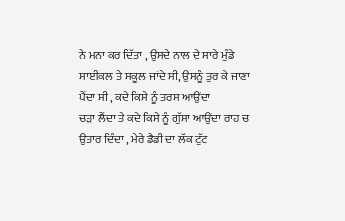ਨੇ ਮਨਾ ਕਰ ਦਿੱਤਾ , ਉਸਦੇ ਨਾਲ ਦੇ ਸਾਰੇ ਮੁੰਡੇ ਸਾਈਕਲ ਤੇ ਸਕੂਲ ਜਾਂਦੇ ਸੀ, ਉਸਨੂੰ ਤੁਰ ਕੇ ਜਾਣਾ ਪੈਂਦਾ ਸੀ , ਕਦੇ ਕਿਸੇ ਨੂੰ ਤਰਸ ਆਉਂਦਾ
ਚੜਾ ਲੈਂਦਾ ਤੇ ਕਦੇ ਕਿਸੇ ਨੂੰ ਗੁੱਸਾ ਆਉਂਦਾ ਰਾਹ ਚ ਉਤਾਰ ਦਿੰਦਾ , ਮੇਰੇ ਡੈਡੀ ਦਾ ਲੱਕ ਟੁੱਟ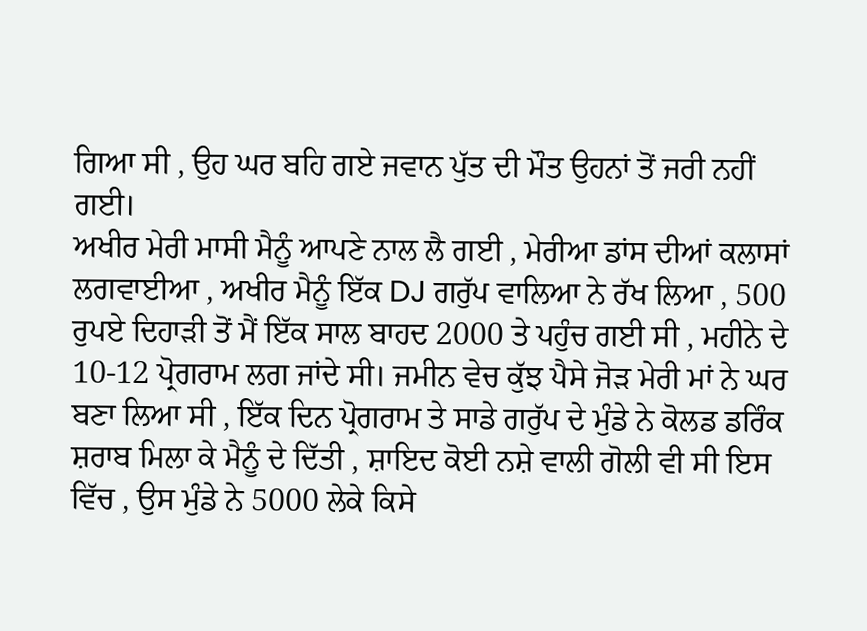ਗਿਆ ਸੀ , ਉਹ ਘਰ ਬਹਿ ਗਏ ਜਵਾਨ ਪੁੱਤ ਦੀ ਮੌਤ ਉਹਨਾਂ ਤੋਂ ਜਰੀ ਨਹੀਂ ਗਈ।
ਅਖੀਰ ਮੇਰੀ ਮਾਸੀ ਮੈਨੂੰ ਆਪਣੇ ਨਾਲ ਲੈ ਗਈ , ਮੇਰੀਆ ਡਾਂਸ ਦੀਆਂ ਕਲਾਸਾਂ ਲਗਵਾਈਆ , ਅਖੀਰ ਮੈਨੂੰ ਇੱਕ DJ ਗਰੁੱਪ ਵਾਲਿਆ ਨੇ ਰੱਖ ਲਿਆ , 500 ਰੁਪਏ ਦਿਹਾੜੀ ਤੋਂ ਮੈਂ ਇੱਕ ਸਾਲ ਬਾਹਦ 2000 ਤੇ ਪਹੁੰਚ ਗਈ ਸੀ , ਮਹੀਨੇ ਦੇ 10-12 ਪ੍ਰੋਗਰਾਮ ਲਗ ਜਾਂਦੇ ਸੀ। ਜਮੀਨ ਵੇਚ ਕੁੱਝ ਪੈਸੇ ਜੋੜ ਮੇਰੀ ਮਾਂ ਨੇ ਘਰ ਬਣਾ ਲਿਆ ਸੀ , ਇੱਕ ਦਿਨ ਪ੍ਰੋਗਰਾਮ ਤੇ ਸਾਡੇ ਗਰੁੱਪ ਦੇ ਮੁੰਡੇ ਨੇ ਕੋਲਡ ਡਰਿੰਕ ਸ਼ਰਾਬ ਮਿਲਾ ਕੇ ਮੈਨੂੰ ਦੇ ਦਿੱਤੀ , ਸ਼ਾਇਦ ਕੋਈ ਨਸ਼ੇ ਵਾਲੀ ਗੋਲੀ ਵੀ ਸੀ ਇਸ ਵਿੱਚ , ਉਸ ਮੁੰਡੇ ਨੇ 5000 ਲੇਕੇ ਕਿਸੇ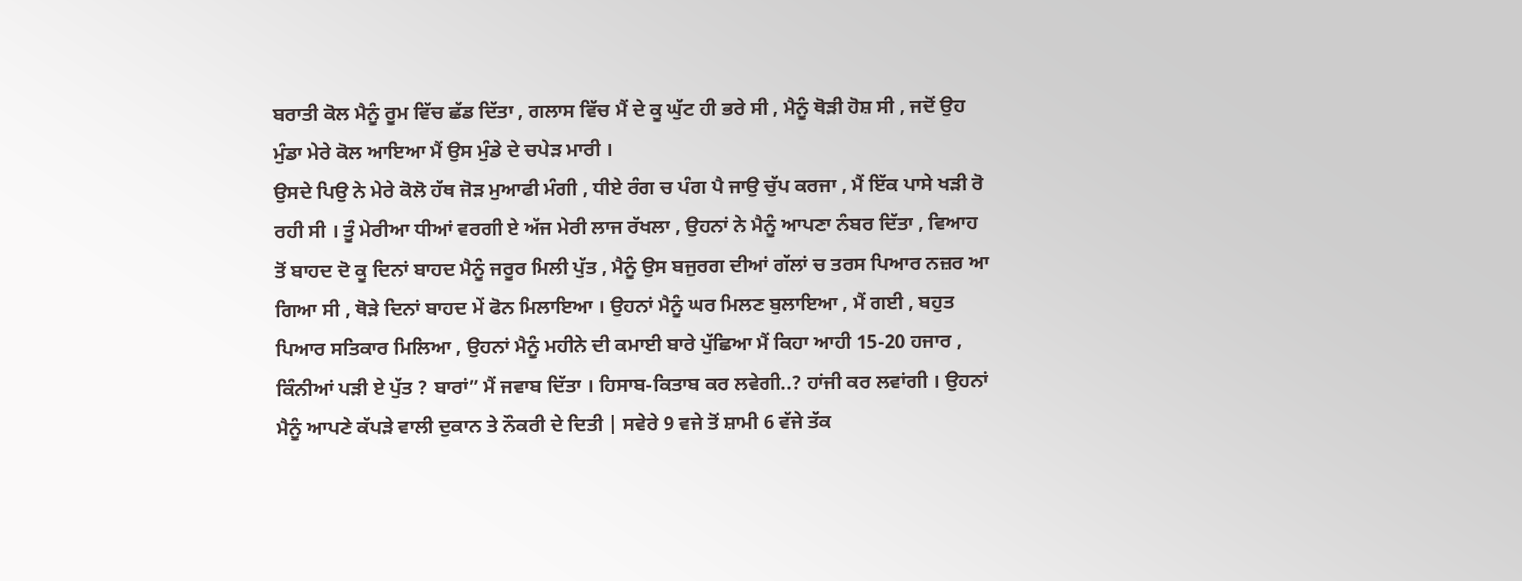ਬਰਾਤੀ ਕੋਲ ਮੈਨੂੰ ਰੂਮ ਵਿੱਚ ਛੱਡ ਦਿੱਤਾ , ਗਲਾਸ ਵਿੱਚ ਮੈਂ ਦੇ ਕੂ ਘੁੱਟ ਹੀ ਭਰੇ ਸੀ , ਮੈਨੂੰ ਥੋੜੀ ਹੋਸ਼ ਸੀ , ਜਦੋਂ ਉਹ ਮੁੰਡਾ ਮੇਰੇ ਕੋਲ ਆਇਆ ਮੈਂ ਉਸ ਮੁੰਡੇ ਦੇ ਚਪੇੜ ਮਾਰੀ ।
ਉਸਦੇ ਪਿਉ ਨੇ ਮੇਰੇ ਕੋਲੋ ਹੱਥ ਜੋੜ ਮੁਆਫੀ ਮੰਗੀ , ਧੀਏ ਰੰਗ ਚ ਪੰਗ ਪੈ ਜਾਉ ਚੁੱਪ ਕਰਜਾ , ਮੈਂ ਇੱਕ ਪਾਸੇ ਖੜੀ ਰੋ ਰਹੀ ਸੀ । ਤੂੰ ਮੇਰੀਆ ਧੀਆਂ ਵਰਗੀ ਏ ਅੱਜ ਮੇਰੀ ਲਾਜ ਰੱਖਲਾ , ਉਹਨਾਂ ਨੇ ਮੈਨੂੰ ਆਪਣਾ ਨੰਬਰ ਦਿੱਤਾ , ਵਿਆਹ ਤੋਂ ਬਾਹਦ ਦੋ ਕੂ ਦਿਨਾਂ ਬਾਹਦ ਮੈਨੂੰ ਜਰੂਰ ਮਿਲੀ ਪੁੱਤ , ਮੈਨੂੰ ਉਸ ਬਜੁਰਗ ਦੀਆਂ ਗੱਲਾਂ ਚ ਤਰਸ ਪਿਆਰ ਨਜ਼ਰ ਆ ਗਿਆ ਸੀ , ਥੋੜੇ ਦਿਨਾਂ ਬਾਹਦ ਮੇਂ ਫੋਨ ਮਿਲਾਇਆ । ਉਹਨਾਂ ਮੈਨੂੰ ਘਰ ਮਿਲਣ ਬੁਲਾਇਆ , ਮੈਂ ਗਈ , ਬਹੁਤ ਪਿਆਰ ਸਤਿਕਾਰ ਮਿਲਿਆ , ਉਹਨਾਂ ਮੈਨੂੰ ਮਹੀਨੇ ਦੀ ਕਮਾਈ ਬਾਰੇ ਪੁੱਛਿਆ ਮੈਂ ਕਿਹਾ ਆਹੀ 15-20 ਹਜਾਰ , ਕਿੰਨੀਆਂ ਪੜੀ ਏ ਪੁੱਤ ? ਬਾਰਾਂ” ਮੈਂ ਜਵਾਬ ਦਿੱਤਾ । ਹਿਸਾਬ-ਕਿਤਾਬ ਕਰ ਲਵੇਗੀ..? ਹਾਂਜੀ ਕਰ ਲਵਾਂਗੀ । ਉਹਨਾਂ ਮੈਨੂੰ ਆਪਣੇ ਕੱਪੜੇ ਵਾਲੀ ਦੁਕਾਨ ਤੇ ਨੌਕਰੀ ਦੇ ਦਿਤੀ | ਸਵੇਰੇ 9 ਵਜੇ ਤੋਂ ਸ਼ਾਮੀ 6 ਵੱਜੇ ਤੱਕ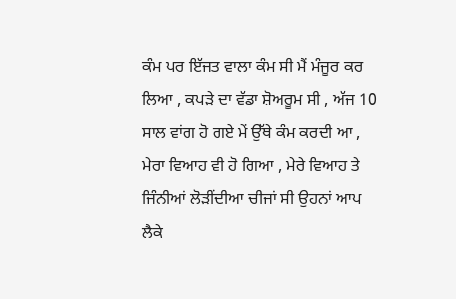ਕੰਮ ਪਰ ਇੱਜਤ ਵਾਲਾ ਕੰਮ ਸੀ ਮੈਂ ਮੰਜੂਰ ਕਰ ਲਿਆ , ਕਪੜੇ ਦਾ ਵੱਡਾ ਸ਼ੋਅਰੂਮ ਸੀ , ਅੱਜ 10 ਸਾਲ ਵਾਂਗ ਹੋ ਗਏ ਮੇਂ ਉੱਥੇ ਕੰਮ ਕਰਦੀ ਆ , ਮੇਰਾ ਵਿਆਹ ਵੀ ਹੋ ਗਿਆ , ਮੇਰੇ ਵਿਆਹ ਤੇ ਜਿੰਨੀਆਂ ਲੋੜੀਂਦੀਆ ਚੀਜਾਂ ਸੀ ਉਹਨਾਂ ਆਪ ਲੈਕੇ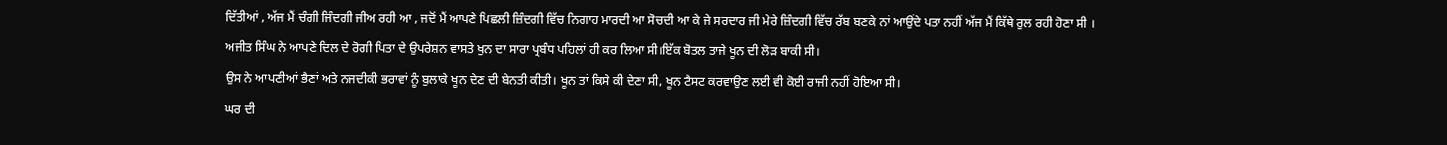ਦਿੱਤੀਆਂ , ਅੱਜ ਮੈਂ ਚੰਗੀ ਜਿੰਦਗੀ ਜੀਅ ਰਹੀ ਆ , ਜਦੋਂ ਮੈਂ ਆਪਣੇ ਪਿਛਲੀ ਜ਼ਿੰਦਗੀ ਵਿੱਚ ਨਿਗਾਹ ਮਾਰਦੀ ਆ ਸੋਚਦੀ ਆ ਕੇ ਜੇ ਸਰਦਾਰ ਜੀ ਮੇਰੇ ਜ਼ਿੰਦਗੀ ਵਿੱਚ ਰੱਬ ਬਣਕੇ ਨਾਂ ਆਉਂਦੇ ਪਤਾ ਨਹੀਂ ਅੱਜ ਮੈਂ ਕਿੱਥੇ ਰੁਲ ਰਹੀ ਹੋਣਾ ਸੀ ।
ਅਜੀਤ ਸਿੰਘ ਨੇ ਆਪਣੇ ਦਿਲ ਦੇ ਰੋਗੀ ਪਿਤਾ ਦੇ ਉਪਰੇਸ਼ਨ ਵਾਸਤੇ ਖੁਨ ਦਾ ਸਾਰਾ ਪ੍ਰਬੰਧ ਪਹਿਲਾਂ ਹੀ ਕਰ ਲਿਆ ਸੀ।ਇੱਕ ਬੋਤਲ ਤਾਜੇ ਖੂਨ ਦੀ ਲੋੜ ਬਾਕੀ ਸੀ।
ਉਸ ਨੇ ਆਪਣੀਆਂ ਭੈਣਾਂ ਅਤੇ ਨਜਦੀਕੀ ਭਰਾਵਾਂ ਨੂੰ ਬੁਲਾਕੇ ਖੂਨ ਦੇਣ ਦੀ ਬੇਨਤੀ ਕੀਤੀ। ਖੂਨ ਤਾਂ ਕਿਸੇ ਕੀ ਦੇਣਾ ਸੀ, ਖੂਨ ਟੈਸਟ ਕਰਵਾਉਣ ਲਈ ਵੀ ਕੋਈ ਰਾਜੀ ਨਹੀਂ ਹੋਇਆ ਸੀ।
ਘਰ ਦੀ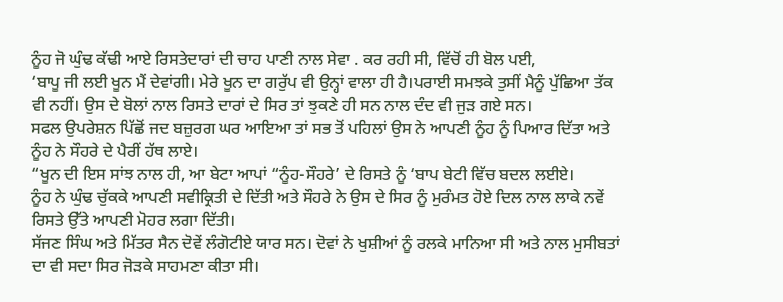ਨੂੰਹ ਜੋ ਘੁੰਢ ਕੱਢੀ ਆਏ ਰਿਸਤੇਦਾਰਾਂ ਦੀ ਚਾਹ ਪਾਣੀ ਨਾਲ ਸੇਵਾ . ਕਰ ਰਹੀ ਸੀ, ਵਿੱਚੋਂ ਹੀ ਬੋਲ ਪਈ,
‘ਬਾਪੂ ਜੀ ਲਈ ਖੂਨ ਮੈਂ ਦੇਵਾਂਗੀ। ਮੇਰੇ ਖੂਨ ਦਾ ਗਰੁੱਪ ਵੀ ਉਨ੍ਹਾਂ ਵਾਲਾ ਹੀ ਹੈ।ਪਰਾਈ ਸਮਝਕੇ ਤੁਸੀਂ ਮੈਨੂੰ ਪੁੱਛਿਆ ਤੱਕ ਵੀ ਨਹੀਂ। ਉਸ ਦੇ ਬੋਲਾਂ ਨਾਲ ਰਿਸਤੇ ਦਾਰਾਂ ਦੇ ਸਿਰ ਤਾਂ ਝੁਕਣੇ ਹੀ ਸਨ ਨਾਲ ਦੰਦ ਵੀ ਜੁੜ ਗਏ ਸਨ।
ਸਫਲ ਉਪਰੇਸ਼ਨ ਪਿੱਛੋਂ ਜਦ ਬਜ਼ੁਰਗ ਘਰ ਆਇਆ ਤਾਂ ਸਭ ਤੋਂ ਪਹਿਲਾਂ ਉਸ ਨੇ ਆਪਣੀ ਨੂੰਹ ਨੂੰ ਪਿਆਰ ਦਿੱਤਾ ਅਤੇ ਨੂੰਹ ਨੇ ਸੌਹਰੇ ਦੇ ਪੈਰੀਂ ਹੱਥ ਲਾਏ।
“ਖੂਨ ਦੀ ਇਸ ਸਾਂਝ ਨਾਲ ਹੀ, ਆ ਬੇਟਾ ਆਪਾਂ “ਨੂੰਹ-ਸੌਹਰੇ’ ਦੇ ਰਿਸਤੇ ਨੂੰ ‘ਬਾਪ ਬੇਟੀ ਵਿੱਚ ਬਦਲ ਲਈਏ।
ਨੂੰਹ ਨੇ ਘੁੰਢ ਚੁੱਕਕੇ ਆਪਣੀ ਸਵੀਕ੍ਰਿਤੀ ਦੇ ਦਿੱਤੀ ਅਤੇ ਸੌਹਰੇ ਨੇ ਉਸ ਦੇ ਸਿਰ ਨੂੰ ਮੁਰੰਮਤ ਹੋਏ ਦਿਲ ਨਾਲ ਲਾਕੇ ਨਵੇਂ ਰਿਸਤੇ ਉੱਤੇ ਆਪਣੀ ਮੋਹਰ ਲਗਾ ਦਿੱਤੀ।
ਸੱਜਣ ਸਿੰਘ ਅਤੇ ਮਿੱਤਰ ਸੈਨ ਦੋਵੇਂ ਲੰਗੋਟੀਏ ਯਾਰ ਸਨ। ਦੋਵਾਂ ਨੇ ਖੁਸ਼ੀਆਂ ਨੂੰ ਰਲਕੇ ਮਾਨਿਆ ਸੀ ਅਤੇ ਨਾਲ ਮੁਸੀਬਤਾਂ ਦਾ ਵੀ ਸਦਾ ਸਿਰ ਜੋੜਕੇ ਸਾਹਮਣਾ ਕੀਤਾ ਸੀ।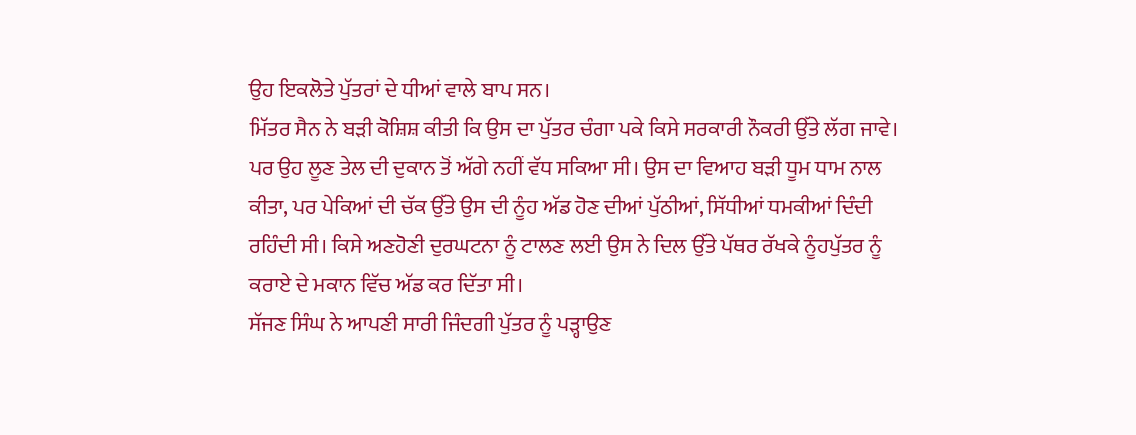ਉਹ ਇਕਲੋਤੇ ਪੁੱਤਰਾਂ ਦੇ ਧੀਆਂ ਵਾਲੇ ਬਾਪ ਸਨ।
ਮਿੱਤਰ ਸੈਨ ਨੇ ਬੜੀ ਕੋਸ਼ਿਸ਼ ਕੀਤੀ ਕਿ ਉਸ ਦਾ ਪੁੱਤਰ ਚੰਗਾ ਪਕੇ ਕਿਸੇ ਸਰਕਾਰੀ ਨੌਕਰੀ ਉੱਤੇ ਲੱਗ ਜਾਵੇ। ਪਰ ਉਹ ਲੂਣ ਤੇਲ ਦੀ ਦੁਕਾਨ ਤੋਂ ਅੱਗੇ ਨਹੀਂ ਵੱਧ ਸਕਿਆ ਸੀ। ਉਸ ਦਾ ਵਿਆਹ ਬੜੀ ਧੂਮ ਧਾਮ ਨਾਲ ਕੀਤਾ, ਪਰ ਪੇਕਿਆਂ ਦੀ ਚੱਕ ਉੱਤੇ ਉਸ ਦੀ ਨੂੰਹ ਅੱਡ ਹੋਣ ਦੀਆਂ ਪੁੱਠੀਆਂ, ਸਿੱਧੀਆਂ ਧਮਕੀਆਂ ਦਿੰਦੀ ਰਹਿੰਦੀ ਸੀ। ਕਿਸੇ ਅਣਹੋਣੀ ਦੁਰਘਟਨਾ ਨੂੰ ਟਾਲਣ ਲਈ ਉਸ ਨੇ ਦਿਲ ਉੱਤੇ ਪੱਥਰ ਰੱਖਕੇ ਨੂੰਹਪੁੱਤਰ ਨੂੰ ਕਰਾਏ ਦੇ ਮਕਾਨ ਵਿੱਚ ਅੱਡ ਕਰ ਦਿੱਤਾ ਸੀ।
ਸੱਜਣ ਸਿੰਘ ਨੇ ਆਪਣੀ ਸਾਰੀ ਜਿੰਦਗੀ ਪੁੱਤਰ ਨੂੰ ਪੜ੍ਹਾਉਣ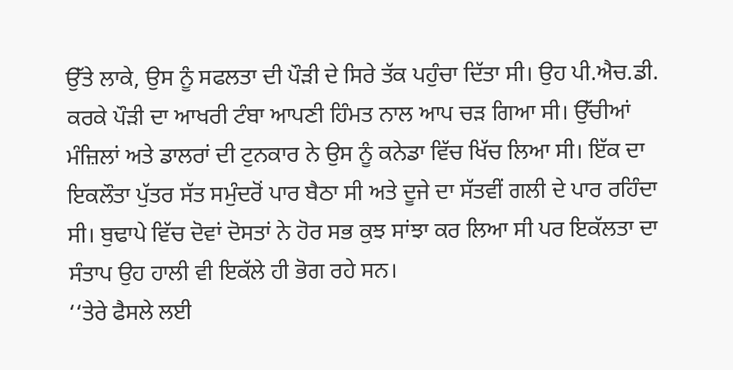ਉੱਤੇ ਲਾਕੇ, ਉਸ ਨੂੰ ਸਫਲਤਾ ਦੀ ਪੌੜੀ ਦੇ ਸਿਰੇ ਤੱਕ ਪਹੁੰਚਾ ਦਿੱਤਾ ਸੀ। ਉਹ ਪੀ.ਐਚ.ਡੀ. ਕਰਕੇ ਪੌੜੀ ਦਾ ਆਖਰੀ ਟੰਬਾ ਆਪਣੀ ਹਿੰਮਤ ਨਾਲ ਆਪ ਚੜ ਗਿਆ ਸੀ। ਉੱਚੀਆਂ ਮੰਜ਼ਿਲਾਂ ਅਤੇ ਡਾਲਰਾਂ ਦੀ ਟੁਨਕਾਰ ਨੇ ਉਸ ਨੂੰ ਕਨੇਡਾ ਵਿੱਚ ਖਿੱਚ ਲਿਆ ਸੀ। ਇੱਕ ਦਾ ਇਕਲੌਤਾ ਪੁੱਤਰ ਸੱਤ ਸਮੁੰਦਰੋਂ ਪਾਰ ਬੈਠਾ ਸੀ ਅਤੇ ਦੂਜੇ ਦਾ ਸੱਤਵੀਂ ਗਲੀ ਦੇ ਪਾਰ ਰਹਿੰਦਾ ਸੀ। ਬੁਢਾਪੇ ਵਿੱਚ ਦੋਵਾਂ ਦੋਸਤਾਂ ਨੇ ਹੋਰ ਸਭ ਕੁਝ ਸਾਂਝਾ ਕਰ ਲਿਆ ਸੀ ਪਰ ਇਕੱਲਤਾ ਦਾ ਸੰਤਾਪ ਉਹ ਹਾਲੀ ਵੀ ਇਕੱਲੇ ਹੀ ਭੋਗ ਰਹੇ ਸਨ।
‘‘ਤੇਰੇ ਫੈਸਲੇ ਲਈ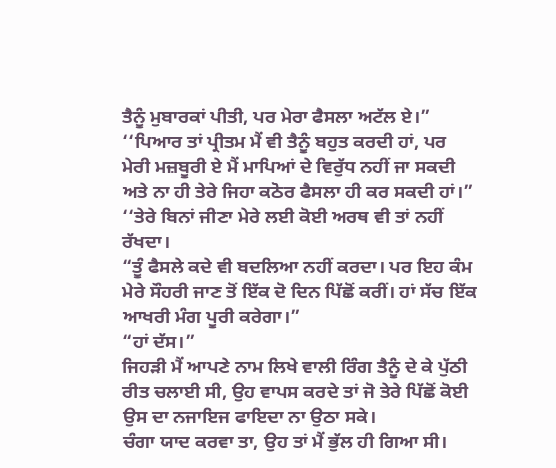ਤੈਨੂੰ ਮੁਬਾਰਕਾਂ ਪੀਤੀ, ਪਰ ਮੇਰਾ ਫੈਸਲਾ ਅਟੱਲ ਏ।”
‘‘ਪਿਆਰ ਤਾਂ ਪ੍ਰੀਤਮ ਮੈਂ ਵੀ ਤੈਨੂੰ ਬਹੁਤ ਕਰਦੀ ਹਾਂ, ਪਰ ਮੇਰੀ ਮਜ਼ਬੂਰੀ ਏ ਮੈਂ ਮਾਪਿਆਂ ਦੇ ਵਿਰੁੱਧ ਨਹੀਂ ਜਾ ਸਕਦੀ ਅਤੇ ਨਾ ਹੀ ਤੇਰੇ ਜਿਹਾ ਕਠੋਰ ਫੈਸਲਾ ਹੀ ਕਰ ਸਕਦੀ ਹਾਂ।”
‘‘ਤੇਰੇ ਬਿਨਾਂ ਜੀਣਾ ਮੇਰੇ ਲਈ ਕੋਈ ਅਰਥ ਵੀ ਤਾਂ ਨਹੀਂ ਰੱਖਦਾ।
“ਤੂੰ ਫੈਸਲੇ ਕਦੇ ਵੀ ਬਦਲਿਆ ਨਹੀਂ ਕਰਦਾ। ਪਰ ਇਹ ਕੰਮ ਮੇਰੇ ਸੌਹਰੀ ਜਾਣ ਤੋਂ ਇੱਕ ਦੋ ਦਿਨ ਪਿੱਛੋਂ ਕਰੀਂ। ਹਾਂ ਸੱਚ ਇੱਕ ਆਖਰੀ ਮੰਗ ਪੂਰੀ ਕਰੇਗਾ।”
“ਹਾਂ ਦੱਸ।”
ਜਿਹੜੀ ਮੈਂ ਆਪਣੇ ਨਾਮ ਲਿਖੇ ਵਾਲੀ ਰਿੰਗ ਤੈਨੂੰ ਦੇ ਕੇ ਪੁੱਠੀ ਰੀਤ ਚਲਾਈ ਸੀ, ਉਹ ਵਾਪਸ ਕਰਦੇ ਤਾਂ ਜੋ ਤੇਰੇ ਪਿੱਛੋਂ ਕੋਈ ਉਸ ਦਾ ਨਜਾਇਜ ਫਾਇਦਾ ਨਾ ਉਠਾ ਸਕੇ।
ਚੰਗਾ ਯਾਦ ਕਰਵਾ ਤਾ, ਉਹ ਤਾਂ ਮੈਂ ਭੁੱਲ ਹੀ ਗਿਆ ਸੀ।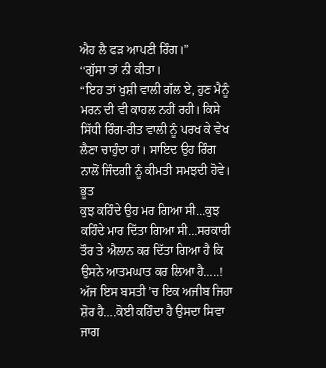ਐਹ ਲੈ ਫੜ ਆਪਣੀ ਰਿੰਗ।”
‘‘ਗੁੱਸਾ ਤਾਂ ਨੀ ਕੀਤਾ।
“ਇਹ ਤਾਂ ਖੁਸ਼ੀ ਵਾਲੀ ਗੱਲ ਏ, ਹੁਣ ਮੈਨੂੰ ਮਰਨ ਦੀ ਵੀ ਕਾਹਲ ਨਹੀਂ ਰਹੀ। ਕਿਸੇ ਸਿੱਧੀ ਰਿੰਗ-ਰੀਤ ਵਾਲੀ ਨੂੰ ਪਰਖ ਕੇ ਵੇਖ ਲੈਣਾ ਚਾਹੁੰਦਾ ਹਾਂ। ਸਾਇਦ ਉਹ ਰਿੰਗ ਨਾਲੋਂ ਜਿੰਦਗੀ ਨੂੰ ਕੀਮਤੀ ਸਮਝਦੀ ਹੋਵੇ।
ਭੂਤ
ਕੁਝ ਕਹਿੰਦੇ ਉਹ ਮਰ ਗਿਆ ਸੀ…ਕੁਝ ਕਹਿੰਦੇ ਮਾਰ ਦਿੱਤਾ ਗਿਆ ਸੀ…ਸਰਕਾਰੀ ਤੌਰ ਤੇ ਐਲਾਨ ਕਰ ਦਿੱਤਾ ਗਿਆ ਹੈ ਕਿ ਉਸਨੇ ਆਤਮਘਾਤ ਕਰ ਲਿਆ ਹੈ…..!
ਅੱਜ ਇਸ ਬਸਤੀ ’ਚ ਇਕ ਅਜੀਬ ਜਿਹਾ ਸ਼ੋਰ ਹੈ….ਕੋਈ ਕਹਿੰਦਾ ਹੈ ਉਸਦਾ ਸਿਵਾ ਜਾਗ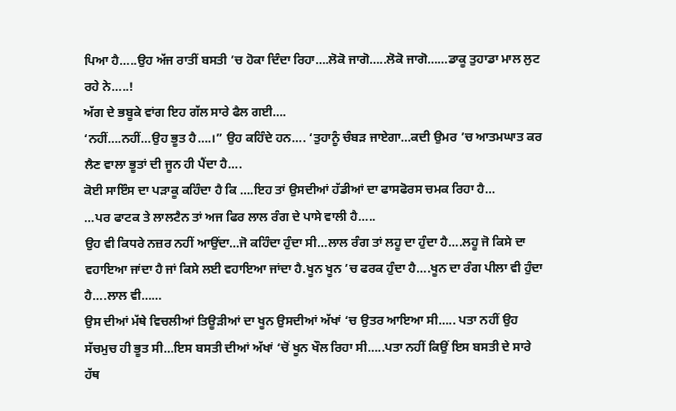ਪਿਆ ਹੈ…..ਉਹ ਅੱਜ ਰਾਤੀਂ ਬਸਤੀ ’ਚ ਹੋਕਾ ਦਿੰਦਾ ਰਿਹਾ….ਲੋਕੋ ਜਾਗੋ…..ਲੋਕੋ ਜਾਗੋ……ਡਾਕੂ ਤੁਹਾਡਾ ਮਾਲ ਲੁਟ ਰਹੇ ਨੇ…..!
ਅੱਗ ਦੇ ਭਬੂਕੇ ਵਾਂਗ ਇਹ ਗੱਲ ਸਾਰੇ ਫੈਲ ਗਈ….
‘ਨਹੀਂ….ਨਹੀਂ…ਉਹ ਭੂਤ ਹੈ….।” ਉਹ ਕਹਿੰਦੇ ਹਨ…. ‘ਤੁਹਾਨੂੰ ਚੰਬੜ ਜਾਏਗਾ…ਕਦੀ ਉਮਰ ’ਚ ਆਤਮਘਾਤ ਕਰ ਲੈਣ ਵਾਲਾ ਭੂਤਾਂ ਦੀ ਜੂਨ ਹੀ ਪੈਂਦਾ ਹੈ….
ਕੋਈ ਸਾਇੰਸ ਦਾ ਪੜਾਕੂ ਕਹਿੰਦਾ ਹੈ ਕਿ ….ਇਹ ਤਾਂ ਉਸਦੀਆਂ ਹੱਡੀਆਂ ਦਾ ਫਾਸਫੋਰਸ ਚਮਕ ਰਿਹਾ ਹੈ…
…ਪਰ ਫਾਟਕ ਤੇ ਲਾਲਟੈਨ ਤਾਂ ਅਜ ਫਿਰ ਲਾਲ ਰੰਗ ਦੇ ਪਾਸੇ ਵਾਲੀ ਹੈ…..
ਉਹ ਵੀ ਕਿਧਰੇ ਨਜ਼ਰ ਨਹੀਂ ਆਉਂਦਾ…ਜੋ ਕਹਿੰਦਾ ਹੁੰਦਾ ਸੀ…ਲਾਲ ਰੰਗ ਤਾਂ ਲਹੂ ਦਾ ਹੁੰਦਾ ਹੈ….ਲਹੂ ਜੋ ਕਿਸੇ ਦਾ ਵਹਾਇਆ ਜਾਂਦਾ ਹੈ ਜਾਂ ਕਿਸੇ ਲਈ ਵਹਾਇਆ ਜਾਂਦਾ ਹੈ.ਖੂਨ ਖੂਨ ’ਚ ਫਰਕ ਹੁੰਦਾ ਹੈ….ਖੂਨ ਦਾ ਰੰਗ ਪੀਲਾ ਵੀ ਹੁੰਦਾ ਹੈ….ਲਾਲ ਵੀ……
ਉਸ ਦੀਆਂ ਮੱਥੇ ਵਿਚਲੀਆਂ ਤਿਊੜੀਆਂ ਦਾ ਖੂਨ ਉਸਦੀਆਂ ਅੱਖਾਂ ‘ਚ ਉਤਰ ਆਇਆ ਸੀ….. ਪਤਾ ਨਹੀਂ ਉਹ ਸੱਚਮੁਚ ਹੀ ਭੂਤ ਸੀ…ਇਸ ਬਸਤੀ ਦੀਆਂ ਅੱਖਾਂ ‘ਚੋਂ ਖੂਨ ਖੌਲ ਰਿਹਾ ਸੀ…..ਪਤਾ ਨਹੀਂ ਕਿਉਂ ਇਸ ਬਸਤੀ ਦੇ ਸਾਰੇ ਹੱਥ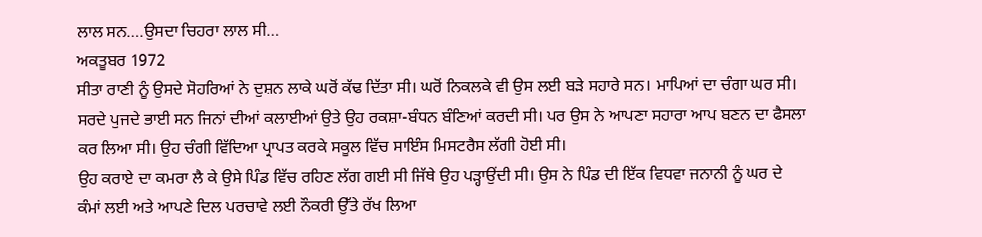ਲਾਲ ਸਨ….ਉਸਦਾ ਚਿਹਰਾ ਲਾਲ ਸੀ…
ਅਕਤੂਬਰ 1972
ਸੀਤਾ ਰਾਣੀ ਨੂੰ ਉਸਦੇ ਸੋਹਰਿਆਂ ਨੇ ਦੁਸ਼ਨ ਲਾਕੇ ਘਰੋਂ ਕੱਢ ਦਿੱਤਾ ਸੀ। ਘਰੋਂ ਨਿਕਲਕੇ ਵੀ ਉਸ ਲਈ ਬੜੇ ਸਹਾਰੇ ਸਨ। ਮਾਪਿਆਂ ਦਾ ਚੰਗਾ ਘਰ ਸੀ। ਸਰਦੇ ਪੁਜਦੇ ਭਾਈ ਸਨ ਜਿਨਾਂ ਦੀਆਂ ਕਲਾਈਆਂ ਉਤੇ ਉਹ ਰਕਸ਼ਾ-ਬੰਧਨ ਬੰਣਿਆਂ ਕਰਦੀ ਸੀ। ਪਰ ਉਸ ਨੇ ਆਪਣਾ ਸਹਾਰਾ ਆਪ ਬਣਨ ਦਾ ਫੈਸਲਾ ਕਰ ਲਿਆ ਸੀ। ਉਹ ਚੰਗੀ ਵਿੱਦਿਆ ਪ੍ਰਾਪਤ ਕਰਕੇ ਸਕੂਲ ਵਿੱਚ ਸਾਇੰਸ ਮਿਸਟਰੈਸ ਲੱਗੀ ਹੋਈ ਸੀ।
ਉਹ ਕਰਾਏ ਦਾ ਕਮਰਾ ਲੈ ਕੇ ਉਸੇ ਪਿੰਡ ਵਿੱਚ ਰਹਿਣ ਲੱਗ ਗਈ ਸੀ ਜਿੱਥੇ ਉਹ ਪੜ੍ਹਾਉਂਦੀ ਸੀ। ਉਸ ਨੇ ਪਿੰਡ ਦੀ ਇੱਕ ਵਿਧਵਾ ਜਨਾਨੀ ਨੂੰ ਘਰ ਦੇ ਕੰਮਾਂ ਲਈ ਅਤੇ ਆਪਣੇ ਦਿਲ ਪਰਚਾਵੇ ਲਈ ਨੌਕਰੀ ਉੱਤੇ ਰੱਖ ਲਿਆ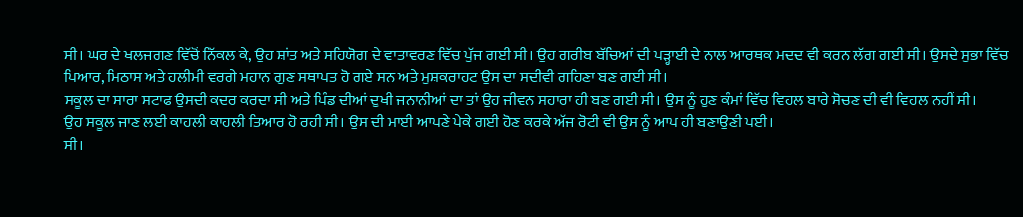ਸੀ। ਘਰ ਦੇ ਖਲਜਗਣ ਵਿੱਚੋਂ ਨਿੱਕਲ ਕੇ, ਉਹ ਸ਼ਾਂਤ ਅਤੇ ਸਹਿਯੋਗ ਦੇ ਵਾਤਾਵਰਣ ਵਿੱਚ ਪੁੱਜ ਗਈ ਸੀ। ਉਹ ਗਰੀਬ ਬੱਚਿਆਂ ਦੀ ਪੜ੍ਹਾਈ ਦੇ ਨਾਲ ਆਰਥਕ ਮਦਦ ਵੀ ਕਰਨ ਲੱਗ ਗਈ ਸੀ। ਉਸਦੇ ਸੁਭਾ ਵਿੱਚ ਪਿਆਰ, ਮਿਠਾਸ ਅਤੇ ਹਲੀਮੀ ਵਰਗੇ ਮਹਾਨ ਗੁਣ ਸਥਾਪਤ ਹੋ ਗਏ ਸਨ ਅਤੇ ਮੁਸ਼ਕਰਾਹਟ ਉਸ ਦਾ ਸਦੀਵੀ ਗਹਿਣਾ ਬਣ ਗਈ ਸੀ।
ਸਕੂਲ ਦਾ ਸਾਰਾ ਸਟਾਫ ਉਸਦੀ ਕਦਰ ਕਰਦਾ ਸੀ ਅਤੇ ਪਿੰਡ ਦੀਆਂ ਦੁਖੀ ਜਨਾਨੀਆਂ ਦਾ ਤਾਂ ਉਹ ਜੀਵਨ ਸਹਾਰਾ ਹੀ ਬਣ ਗਈ ਸੀ। ਉਸ ਨੂੰ ਹੁਣ ਕੰਮਾਂ ਵਿੱਚ ਵਿਹਲ ਬਾਰੇ ਸੋਚਣ ਦੀ ਵੀ ਵਿਹਲ ਨਹੀਂ ਸੀ।
ਉਹ ਸਕੂਲ ਜਾਣ ਲਈ ਕਾਹਲੀ ਕਾਹਲੀ ਤਿਆਰ ਹੋ ਰਹੀ ਸੀ। ਉਸ ਦੀ ਮਾਈ ਆਪਣੇ ਪੇਕੇ ਗਈ ਹੋਣ ਕਰਕੇ ਅੱਜ ਰੋਟੀ ਵੀ ਉਸ ਨੂੰ ਆਪ ਹੀ ਬਣਾਉਣੀ ਪਈ।
ਸੀ।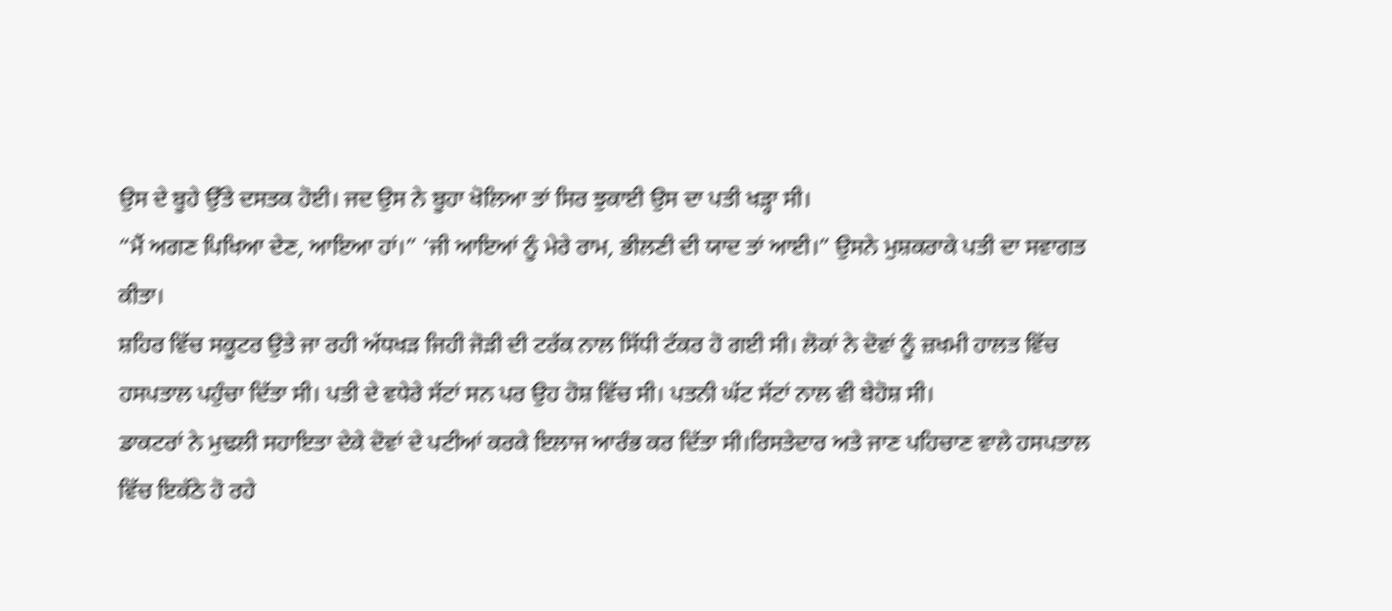ਉਸ ਦੇ ਬੂਹੇ ਉੱਤੇ ਦਸਤਕ ਹੋਈ। ਜਦ ਉਸ ਨੇ ਬੂਹਾ ਖੋਲਿਆ ਤਾਂ ਸਿਰ ਝੁਕਾਈ ਉਸ ਦਾ ਪਤੀ ਖੜ੍ਹਾ ਸੀ।
“ਮੈਂ ਅਗਣ ਪਿਖਿਆ ਦੇਣ, ਆਇਆ ਹਾਂ।” ‘ਜੀ ਆਇਆਂ ਨੂੰ ਮੇਰੇ ਰਾਮ, ਭੀਲਣੀ ਦੀ ਯਾਦ ਤਾਂ ਆਈ।” ਉਸਨੇ ਮੁਸ਼ਕਰਾਕੇ ਪਤੀ ਦਾ ਸਵਾਗਤ ਕੀਤਾ।
ਸ਼ਹਿਰ ਵਿੱਚ ਸਕੂਟਰ ਉਤੇ ਜਾ ਰਹੀ ਅੱਧਖੜ ਜਿਹੀ ਜੋੜੀ ਦੀ ਟਰੱਕ ਨਾਲ ਸਿੱਧੀ ਟੱਕਰ ਹੋ ਗਈ ਸੀ। ਲੋਕਾਂ ਨੇ ਦੋਵਾਂ ਨੂੰ ਜ਼ਖਮੀ ਹਾਲਤ ਵਿੱਚ ਹਸਪਤਾਲ ਪਹੁੰਚਾ ਦਿੱਤਾ ਸੀ। ਪਤੀ ਦੇ ਵਧੇਰੇ ਸੱਟਾਂ ਸਨ ਪਰ ਉਹ ਹੋਸ਼ ਵਿੱਚ ਸੀ। ਪਤਨੀ ਘੱਟ ਸੱਟਾਂ ਨਾਲ ਵੀ ਬੇਹੋਸ਼ ਸੀ।
ਡਾਕਟਰਾਂ ਨੇ ਮੁਢਲੀ ਸਹਾਇਤਾ ਦੇਕੇ ਦੋਵਾਂ ਦੇ ਪਟੀਆਂ ਕਰਕੇ ਇਲਾਜ ਆਰੰਭ ਕਰ ਦਿੱਤਾ ਸੀ।ਰਿਸਤੇਦਾਰ ਅਤੇ ਜਾਣ ਪਹਿਚਾਣ ਵਾਲੇ ਹਸਪਤਾਲ ਵਿੱਚ ਇਕੱਠੇ ਹੋ ਰਹੇ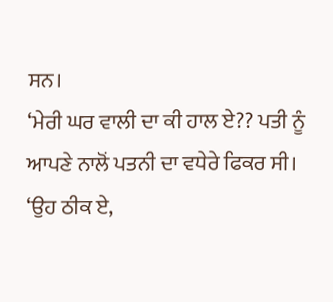ਸਨ।
‘ਮੇਰੀ ਘਰ ਵਾਲੀ ਦਾ ਕੀ ਹਾਲ ਏ?? ਪਤੀ ਨੂੰ ਆਪਣੇ ਨਾਲੋਂ ਪਤਨੀ ਦਾ ਵਧੇਰੇ ਫਿਕਰ ਸੀ।
‘ਉਹ ਠੀਕ ਏ,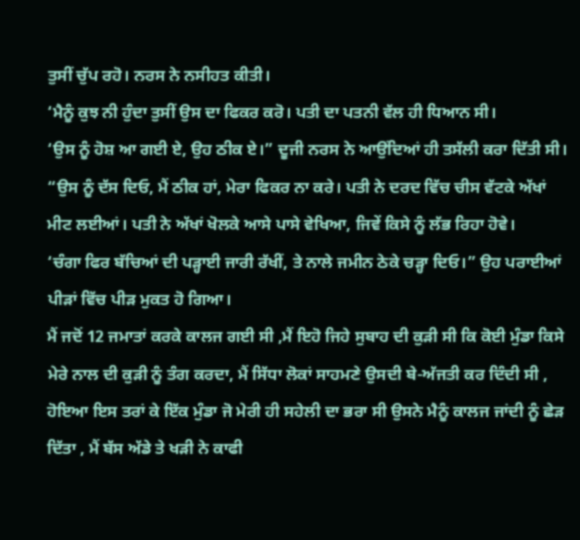ਤੁਸੀਂ ਚੁੱਪ ਰਹੋ। ਨਰਸ ਨੇ ਨਸੀਹਤ ਕੀਤੀ।
‘ਮੈਨੂੰ ਕੁਝ ਨੀ ਹੁੰਦਾ ਤੁਸੀਂ ਉਸ ਦਾ ਫਿਕਰ ਕਰੋ। ਪਤੀ ਦਾ ਪਤਨੀ ਵੱਲ ਹੀ ਧਿਆਨ ਸੀ।
‘ਉਸ ਨੂੰ ਹੋਸ਼ ਆ ਗਈ ਏ, ਉਹ ਠੀਕ ਏ।” ਦੂਜੀ ਨਰਸ ਨੇ ਆਉਂਦਿਆਂ ਹੀ ਤਸੱਲੀ ਕਰਾ ਦਿੱਤੀ ਸੀ।
“ਉਸ ਨੂੰ ਦੱਸ ਦਿਓ, ਮੈਂ ਠੀਕ ਹਾਂ, ਮੇਰਾ ਫਿਕਰ ਨਾ ਕਰੇ। ਪਤੀ ਨੇ ਦਰਦ ਵਿੱਚ ਚੀਸ ਵੱਟਕੇ ਅੱਖਾਂ ਮੀਟ ਲਈਆਂ। ਪਤੀ ਨੇ ਅੱਖਾਂ ਖੋਲਕੇ ਆਸੇ ਪਾਸੇ ਵੇਖਿਆ, ਜਿਵੇਂ ਕਿਸੇ ਨੂੰ ਲੱਭ ਰਿਹਾ ਹੋਵੇ।
‘ਚੰਗਾ ਫਿਰ ਬੱਚਿਆਂ ਦੀ ਪੜ੍ਹਾਈ ਜਾਰੀ ਰੱਖੀਂ, ਤੇ ਨਾਲੇ ਜਮੀਨ ਠੇਕੇ ਚੜ੍ਹਾ ਦਿਓ।” ਉਹ ਪਰਾਈਆਂ ਪੀੜਾਂ ਵਿੱਚ ਪੀੜ ਮੁਕਤ ਹੋ ਗਿਆ।
ਮੈਂ ਜਦੋਂ 12 ਜਮਾਤਾਂ ਕਰਕੇ ਕਾਲਜ ਗਈ ਸੀ ,ਮੈਂ ਇਹੋ ਜਿਹੇ ਸੁਬਾਹ ਦੀ ਕੁੜੀ ਸੀ ਕਿ ਕੋਈ ਮੁੰਡਾ ਕਿਸੇ ਮੇਰੇ ਨਾਲ ਦੀ ਕੁੜੀ ਨੂੰ ਤੰਗ ਕਰਦਾ, ਮੈਂ ਸਿੱਧਾ ਲੋਕਾਂ ਸਾਹਮਣੇ ਉਸਦੀ ਬੇ-ਅੱਜਤੀ ਕਰ ਦਿੰਦੀ ਸੀ , ਹੋਇਆ ਇਸ ਤਰਾਂ ਕੇ ਇੱਕ ਮੁੰਡਾ ਜੋ ਮੇਰੀ ਹੀ ਸਹੇਲੀ ਦਾ ਭਰਾ ਸੀ ਉਸਨੇ ਮੈਨੂੰ ਕਾਲਜ ਜਾਂਦੀ ਨੂੰ ਛੇੜ ਦਿੱਤਾ , ਮੈਂ ਬੱਸ ਅੱਡੇ ਤੇ ਖੜੀ ਨੇ ਕਾਫੀ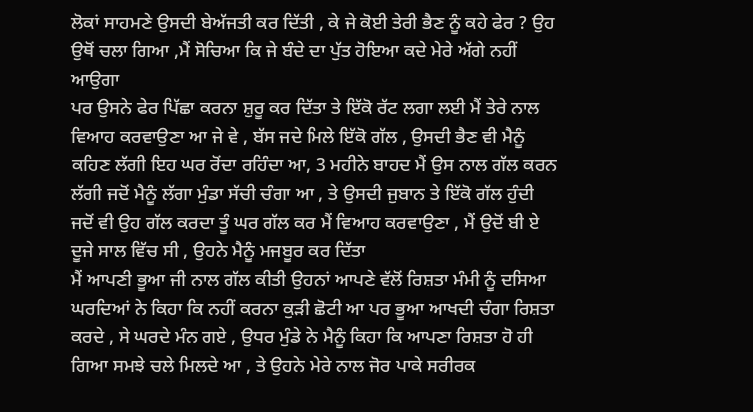ਲੋਕਾਂ ਸਾਹਮਣੇ ਉਸਦੀ ਬੇਅੱਜਤੀ ਕਰ ਦਿੱਤੀ , ਕੇ ਜੇ ਕੋਈ ਤੇਰੀ ਭੈਣ ਨੂੰ ਕਹੇ ਫੇਰ ? ਉਹ ਉਥੋਂ ਚਲਾ ਗਿਆ ,ਮੈਂ ਸੋਚਿਆ ਕਿ ਜੇ ਬੰਦੇ ਦਾ ਪੁੱਤ ਹੋਇਆ ਕਦੇ ਮੇਰੇ ਅੱਗੇ ਨਹੀਂ ਆਉਗਾ
ਪਰ ਉਸਨੇ ਫੇਰ ਪਿੱਛਾ ਕਰਨਾ ਸ਼ੁਰੂ ਕਰ ਦਿੱਤਾ ਤੇ ਇੱਕੋ ਰੱਟ ਲਗਾ ਲਈ ਮੈਂ ਤੇਰੇ ਨਾਲ ਵਿਆਹ ਕਰਵਾਉਣਾ ਆ ਜੇ ਵੇ , ਬੱਸ ਜਦੇ ਮਿਲੇ ਇੱਕੋ ਗੱਲ , ਉਸਦੀ ਭੈਣ ਵੀ ਮੈਨੂੰ ਕਹਿਣ ਲੱਗੀ ਇਹ ਘਰ ਰੋਂਦਾ ਰਹਿੰਦਾ ਆ, 3 ਮਹੀਨੇ ਬਾਹਦ ਮੈਂ ਉਸ ਨਾਲ ਗੱਲ ਕਰਨ ਲੱਗੀ ਜਦੋਂ ਮੈਨੂੰ ਲੱਗਾ ਮੁੰਡਾ ਸੱਚੀ ਚੰਗਾ ਆ , ਤੇ ਉਸਦੀ ਜੁਬਾਨ ਤੇ ਇੱਕੋ ਗੱਲ ਹੁੰਦੀ ਜਦੋਂ ਵੀ ਉਹ ਗੱਲ ਕਰਦਾ ਤੂੰ ਘਰ ਗੱਲ ਕਰ ਮੈਂ ਵਿਆਹ ਕਰਵਾਉਣਾ , ਮੈਂ ਉਦੋਂ ਬੀ ਏ ਦੂਜੇ ਸਾਲ ਵਿੱਚ ਸੀ , ਉਹਨੇ ਮੈਨੂੰ ਮਜਬੂਰ ਕਰ ਦਿੱਤਾ
ਮੈਂ ਆਪਣੀ ਭੂਆ ਜੀ ਨਾਲ ਗੱਲ ਕੀਤੀ ਉਹਨਾਂ ਆਪਣੇ ਵੱਲੋਂ ਰਿਸ਼ਤਾ ਮੰਮੀ ਨੂੰ ਦਸਿਆ ਘਰਦਿਆਂ ਨੇ ਕਿਹਾ ਕਿ ਨਹੀਂ ਕਰਨਾ ਕੁੜੀ ਛੋਟੀ ਆ ਪਰ ਭੂਆ ਆਖਦੀ ਚੰਗਾ ਰਿਸ਼ਤਾ ਕਰਦੇ , ਸੇ ਘਰਦੇ ਮੰਨ ਗਏ , ਉਧਰ ਮੁੰਡੇ ਨੇ ਮੈਨੂੰ ਕਿਹਾ ਕਿ ਆਪਣਾ ਰਿਸ਼ਤਾ ਹੋ ਹੀ ਗਿਆ ਸਮਝੇ ਚਲੇ ਮਿਲਦੇ ਆ , ਤੇ ਉਹਨੇ ਮੇਰੇ ਨਾਲ ਜੋਰ ਪਾਕੇ ਸਰੀਰਕ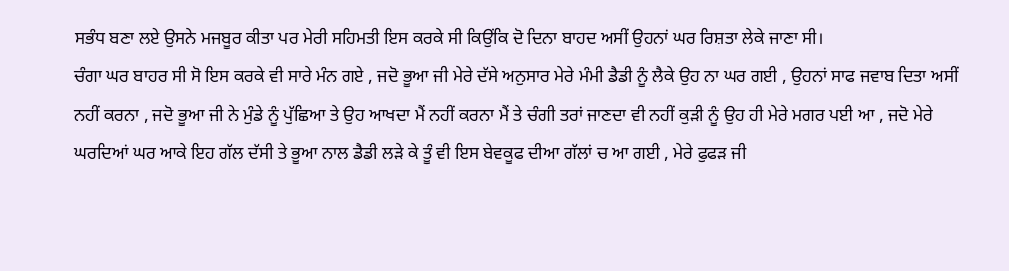ਸਭੰਧ ਬਣਾ ਲਏ ਉਸਨੇ ਮਜਬੂਰ ਕੀਤਾ ਪਰ ਮੇਰੀ ਸਹਿਮਤੀ ਇਸ ਕਰਕੇ ਸੀ ਕਿਉਂਕਿ ਦੋ ਦਿਨਾ ਬਾਹਦ ਅਸੀਂ ਉਹਨਾਂ ਘਰ ਰਿਸ਼ਤਾ ਲੇਕੇ ਜਾਣਾ ਸੀ।
ਚੰਗਾ ਘਰ ਬਾਹਰ ਸੀ ਸੋ ਇਸ ਕਰਕੇ ਵੀ ਸਾਰੇ ਮੰਨ ਗਏ , ਜਦੋ ਭੂਆ ਜੀ ਮੇਰੇ ਦੱਸੇ ਅਨੁਸਾਰ ਮੇਰੇ ਮੰਮੀ ਡੈਡੀ ਨੂੰ ਲੈਕੇ ਉਹ ਨਾ ਘਰ ਗਈ , ਉਹਨਾਂ ਸਾਫ ਜਵਾਬ ਦਿਤਾ ਅਸੀਂ ਨਹੀਂ ਕਰਨਾ , ਜਦੋ ਭੂਆ ਜੀ ਨੇ ਮੁੰਡੇ ਨੂੰ ਪੁੱਛਿਆ ਤੇ ਉਹ ਆਖਦਾ ਮੈਂ ਨਹੀਂ ਕਰਨਾ ਮੈਂ ਤੇ ਚੰਗੀ ਤਰਾਂ ਜਾਣਦਾ ਵੀ ਨਹੀਂ ਕੁੜੀ ਨੂੰ ਉਹ ਹੀ ਮੇਰੇ ਮਗਰ ਪਈ ਆ , ਜਦੋ ਮੇਰੇ ਘਰਦਿਆਂ ਘਰ ਆਕੇ ਇਹ ਗੱਲ ਦੱਸੀ ਤੇ ਭੂਆ ਨਾਲ ਡੈਡੀ ਲੜੇ ਕੇ ਤੂੰ ਵੀ ਇਸ ਬੇਵਕੂਫ ਦੀਆ ਗੱਲਾਂ ਚ ਆ ਗਈ , ਮੇਰੇ ਫੁਫੜ ਜੀ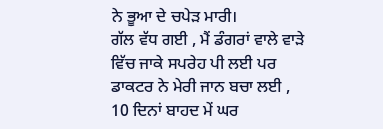ਨੇ ਭੂਆ ਦੇ ਚਪੇੜ ਮਾਰੀ।
ਗੱਲ ਵੱਧ ਗਈ , ਮੈਂ ਡੰਗਰਾਂ ਵਾਲੇ ਵਾੜੇ ਵਿੱਚ ਜਾਕੇ ਸਪਰੇਹ ਪੀ ਲਈ ਪਰ ਡਾਕਟਰ ਨੇ ਮੇਰੀ ਜਾਨ ਬਚਾ ਲਈ , 10 ਦਿਨਾਂ ਬਾਹਦ ਮੇਂ ਘਰ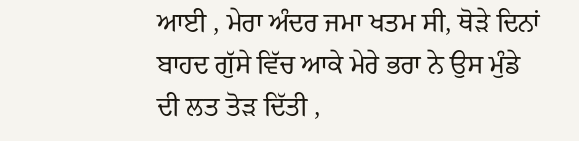ਆਈ , ਮੇਰਾ ਅੰਦਰ ਜਮਾ ਖਤਮ ਸੀ, ਥੋੜੇ ਦਿਨਾਂ ਬਾਹਦ ਗੁੱਸੇ ਵਿੱਚ ਆਕੇ ਮੇਰੇ ਭਰਾ ਨੇ ਉਸ ਮੁੰਡੇ ਦੀ ਲਤ ਤੋੜ ਦਿੱਤੀ ,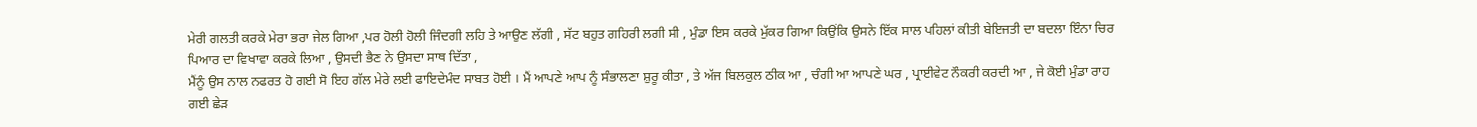ਮੇਰੀ ਗਲਤੀ ਕਰਕੇ ਮੇਰਾ ਭਰਾ ਜੇਲ ਗਿਆ ,ਪਰ ਹੋਲੀ ਹੋਲੀ ਜਿੰਦਗੀ ਲਹਿ ਤੇ ਆਉਣ ਲੱਗੀ , ਸੱਟ ਬਹੁਤ ਗਹਿਰੀ ਲਗੀ ਸੀ , ਮੁੰਡਾ ਇਸ ਕਰਕੇ ਮੁੱਕਰ ਗਿਆ ਕਿਉਂਕਿ ਉਸਨੇ ਇੱਕ ਸਾਲ ਪਹਿਲਾਂ ਕੀਤੀ ਬੇਇਜਤੀ ਦਾ ਬਦਲਾ ਇੰਨਾ ਚਿਰ ਪਿਆਰ ਦਾ ਵਿਖਾਵਾ ਕਰਕੇ ਲਿਆ , ਉਸਦੀ ਭੈਣ ਨੇ ਉਸਦਾ ਸਾਥ ਦਿੱਤਾ ,
ਮੈਂਨੂੰ ਉਸ ਨਾਲ ਨਫਰਤ ਹੋ ਗਈ ਸੋ ਇਹ ਗੱਲ ਮੇਰੇ ਲਈ ਫਾਇਦੇਮੰਦ ਸਾਬਤ ਹੋਈ । ਮੈਂ ਆਪਣੇ ਆਪ ਨੂੰ ਸੰਭਾਲਣਾ ਸ਼ੁਰੂ ਕੀਤਾ , ਤੇ ਅੱਜ ਬਿਲਕੁਲ ਠੀਕ ਆ , ਚੰਗੀ ਆ ਆਪਣੇ ਘਰ , ਪ੍ਰਾਈਵੇਟ ਨੌਕਰੀ ਕਰਦੀ ਆ , ਜੇ ਕੋਈ ਮੁੰਡਾ ਰਾਹ ਗਈ ਛੇੜ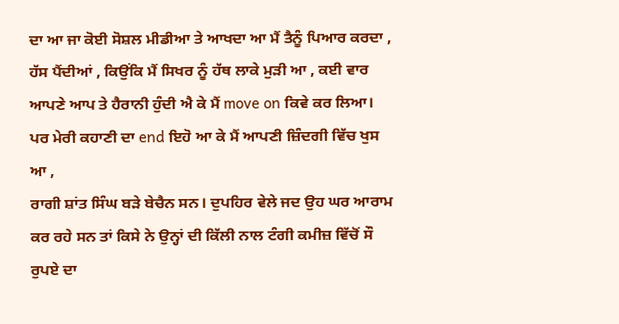ਦਾ ਆ ਜਾ ਕੋਈ ਸੋਸ਼ਲ ਮੀਡੀਆ ਤੇ ਆਖਦਾ ਆ ਮੈਂ ਤੈਨੂੰ ਪਿਆਰ ਕਰਦਾ , ਹੱਸ ਪੈਂਦੀਆਂ , ਕਿਉਂਕਿ ਮੈਂ ਸਿਖਰ ਨੂੰ ਹੱਥ ਲਾਕੇ ਮੁੜੀ ਆ , ਕਈ ਵਾਰ ਆਪਣੇ ਆਪ ਤੇ ਹੈਰਾਨੀ ਹੁੰਦੀ ਐ ਕੇ ਮੈਂ move on ਕਿਵੇ ਕਰ ਲਿਆ। ਪਰ ਮੇਰੀ ਕਹਾਣੀ ਦਾ end ਇਹੋ ਆ ਕੇ ਮੈਂ ਆਪਣੀ ਜ਼ਿੰਦਗੀ ਵਿੱਚ ਖੁਸ ਆ ,
ਰਾਗੀ ਸ਼ਾਂਤ ਸਿੰਘ ਬੜੇ ਬੇਚੈਨ ਸਨ। ਦੁਪਹਿਰ ਵੇਲੇ ਜਦ ਉਹ ਘਰ ਆਰਾਮ ਕਰ ਰਹੇ ਸਨ ਤਾਂ ਕਿਸੇ ਨੇ ਉਨ੍ਹਾਂ ਦੀ ਕਿੱਲੀ ਨਾਲ ਟੰਗੀ ਕਮੀਜ਼ ਵਿੱਚੋਂ ਸੌ ਰੁਪਏ ਦਾ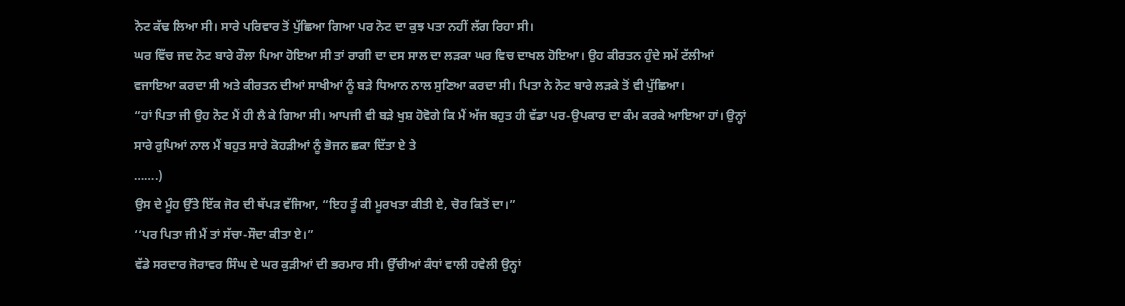ਨੋਟ ਕੱਢ ਲਿਆ ਸੀ। ਸਾਰੇ ਪਰਿਵਾਰ ਤੋਂ ਪੁੱਛਿਆ ਗਿਆ ਪਰ ਨੋਟ ਦਾ ਕੁਝ ਪਤਾ ਨਹੀਂ ਲੱਗ ਰਿਹਾ ਸੀ।
ਘਰ ਵਿੱਚ ਜਦ ਨੋਟ ਬਾਰੇ ਰੌਲਾ ਪਿਆ ਹੋਇਆ ਸੀ ਤਾਂ ਰਾਗੀ ਦਾ ਦਸ ਸਾਲ ਦਾ ਲੜਕਾ ਘਰ ਵਿਚ ਦਾਖਲ ਹੋਇਆ। ਉਹ ਕੀਰਤਨ ਹੁੰਦੇ ਸਮੇਂ ਟੱਲੀਆਂ ਵਜਾਇਆ ਕਰਦਾ ਸੀ ਅਤੇ ਕੀਰਤਨ ਦੀਆਂ ਸਾਖੀਆਂ ਨੂੰ ਬੜੇ ਧਿਆਨ ਨਾਲ ਸੁਣਿਆ ਕਰਦਾ ਸੀ। ਪਿਤਾ ਨੇ ਨੋਟ ਬਾਰੇ ਲੜਕੇ ਤੋਂ ਵੀ ਪੁੱਛਿਆ।
“ਹਾਂ ਪਿਤਾ ਜੀ ਉਹ ਨੋਟ ਮੈਂ ਹੀ ਲੈ ਕੇ ਗਿਆ ਸੀ। ਆਪਜੀ ਵੀ ਬੜੇ ਖੁਸ਼ ਹੋਵੋਗੇ ਕਿ ਮੈਂ ਅੱਜ ਬਹੁਤ ਹੀ ਵੱਡਾ ਪਰ-ਉਪਕਾਰ ਦਾ ਕੰਮ ਕਰਕੇ ਆਇਆ ਹਾਂ। ਉਨ੍ਹਾਂ ਸਾਰੇ ਰੁਪਿਆਂ ਨਾਲ ਮੈਂ ਬਹੁਤ ਸਾਰੇ ਕੋਹੜੀਆਂ ਨੂੰ ਭੋਜਨ ਛਕਾ ਦਿੱਤਾ ਏ ਤੇ
…….)
ਉਸ ਦੇ ਮੂੰਹ ਉੱਤੇ ਇੱਕ ਜੋਰ ਦੀ ਥੱਪੜ ਵੱਜਿਆ, “ਇਹ ਤੂੰ ਕੀ ਮੂਰਖਤਾ ਕੀਤੀ ਏ, ਚੋਰ ਕਿਤੋਂ ਦਾ।”
‘‘ਪਰ ਪਿਤਾ ਜੀ ਮੈਂ ਤਾਂ ਸੱਚਾ-ਸੌਦਾ ਕੀਤਾ ਏ।”
ਵੱਡੇ ਸਰਦਾਰ ਜੋਰਾਵਰ ਸਿੰਘ ਦੇ ਘਰ ਕੁੜੀਆਂ ਦੀ ਭਰਮਾਰ ਸੀ। ਉੱਚੀਆਂ ਕੰਧਾਂ ਵਾਲੀ ਹਵੇਲੀ ਉਨ੍ਹਾਂ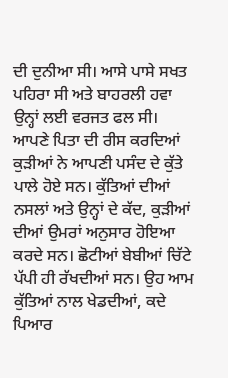ਦੀ ਦੁਨੀਆ ਸੀ। ਆਸੇ ਪਾਸੇ ਸਖਤ ਪਹਿਰਾ ਸੀ ਅਤੇ ਬਾਹਰਲੀ ਹਵਾ ਉਨ੍ਹਾਂ ਲਈ ਵਰਜਤ ਫਲ ਸੀ।
ਆਪਣੇ ਪਿਤਾ ਦੀ ਰੀਸ ਕਰਦਿਆਂ ਕੁੜੀਆਂ ਨੇ ਆਪਣੀ ਪਸੰਦ ਦੇ ਕੁੱਤੇ ਪਾਲੇ ਹੋਏ ਸਨ। ਕੁੱਤਿਆਂ ਦੀਆਂ ਨਸਲਾਂ ਅਤੇ ਉਨ੍ਹਾਂ ਦੇ ਕੱਦ, ਕੁੜੀਆਂ ਦੀਆਂ ਉਮਰਾਂ ਅਨੁਸਾਰ ਹੋਇਆ ਕਰਦੇ ਸਨ। ਛੋਟੀਆਂ ਬੇਬੀਆਂ ਚਿੱਟੇ ਪੱਪੀ ਹੀ ਰੱਖਦੀਆਂ ਸਨ। ਉਹ ਆਮ ਕੁੱਤਿਆਂ ਨਾਲ ਖੇਡਦੀਆਂ, ਕਦੇ ਪਿਆਰ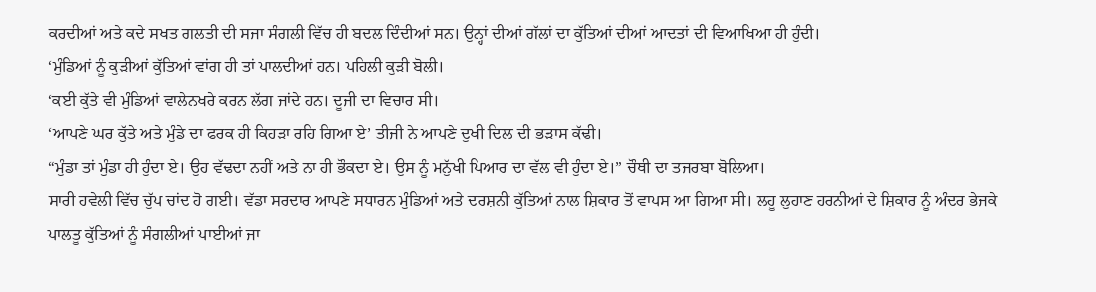ਕਰਦੀਆਂ ਅਤੇ ਕਦੇ ਸਖਤ ਗਲਤੀ ਦੀ ਸਜਾ ਸੰਗਲੀ ਵਿੱਚ ਹੀ ਬਦਲ ਦਿੰਦੀਆਂ ਸਨ। ਉਨ੍ਹਾਂ ਦੀਆਂ ਗੱਲਾਂ ਦਾ ਕੁੱਤਿਆਂ ਦੀਆਂ ਆਦਤਾਂ ਦੀ ਵਿਆਖਿਆ ਹੀ ਹੁੰਦੀ।
‘ਮੁੰਡਿਆਂ ਨੂੰ ਕੁੜੀਆਂ ਕੁੱਤਿਆਂ ਵਾਂਗ ਹੀ ਤਾਂ ਪਾਲਦੀਆਂ ਹਨ। ਪਹਿਲੀ ਕੁੜੀ ਬੋਲੀ।
‘ਕਈ ਕੁੱਤੇ ਵੀ ਮੁੰਡਿਆਂ ਵਾਲੇਨਖਰੇ ਕਰਨ ਲੱਗ ਜਾਂਦੇ ਹਨ। ਦੂਜੀ ਦਾ ਵਿਚਾਰ ਸੀ।
‘ਆਪਣੇ ਘਰ ਕੁੱਤੇ ਅਤੇ ਮੁੰਡੇ ਦਾ ਫਰਕ ਹੀ ਕਿਹੜਾ ਰਹਿ ਗਿਆ ਏ’ ਤੀਜੀ ਨੇ ਆਪਣੇ ਦੁਖੀ ਦਿਲ ਦੀ ਭੜਾਸ ਕੱਢੀ।
“ਮੁੰਡਾ ਤਾਂ ਮੁੰਡਾ ਹੀ ਹੁੰਦਾ ਏ। ਉਹ ਵੱਢਦਾ ਨਹੀਂ ਅਤੇ ਨਾ ਹੀ ਭੌਕਦਾ ਏ। ਉਸ ਨੂੰ ਮਨੁੱਖੀ ਪਿਆਰ ਦਾ ਵੱਲ ਵੀ ਹੁੰਦਾ ਏ।” ਚੌਥੀ ਦਾ ਤਜਰਬਾ ਬੋਲਿਆ।
ਸਾਰੀ ਹਵੇਲੀ ਵਿੱਚ ਚੁੱਪ ਚਾਂਦ ਹੋ ਗਈ। ਵੱਡਾ ਸਰਦਾਰ ਆਪਣੇ ਸਧਾਰਨ ਮੁੰਡਿਆਂ ਅਤੇ ਦਰਸ਼ਨੀ ਕੁੱਤਿਆਂ ਨਾਲ ਸ਼ਿਕਾਰ ਤੋਂ ਵਾਪਸ ਆ ਗਿਆ ਸੀ। ਲਹੂ ਲੁਹਾਣ ਹਰਨੀਆਂ ਦੇ ਸ਼ਿਕਾਰ ਨੂੰ ਅੰਦਰ ਭੇਜਕੇ ਪਾਲਤੂ ਕੁੱਤਿਆਂ ਨੂੰ ਸੰਗਲੀਆਂ ਪਾਈਆਂ ਜਾ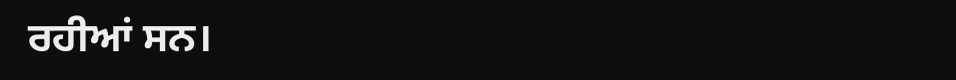ਰਹੀਆਂ ਸਨ।